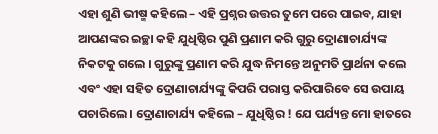ଏହା ଶୁଣି ଭୀଷ୍ମ କହିଲେ – ଏହି ପ୍ରଶ୍ନର ଉତ୍ତର ତୁମେ ପରେ ପାଇବ, ଯାହା ଆପଣଙ୍କର ଇଚ୍ଛା କହି ଯୁଧିଷ୍ଠିର ପୁଣି ପ୍ରଣାମ କରି ଗୁରୁ ଦ୍ରୋଣାଚାର୍ଯ୍ୟଙ୍କ ନିକଟକୁ ଗଲେ । ଗୁରୁଙ୍କୁ ପ୍ରଣାମ କରି ଯୁଦ୍ଧ ନିମନ୍ତେ ଅନୁମତି ପ୍ରାର୍ଥନା କଲେ ଏବଂ ଏହା ସହିତ ଦ୍ରୋଣାଚାର୍ଯ୍ୟଙ୍କୁ କିପରି ପରାସ୍ତ କରିପାରିବେ ସେ ଉପାୟ ପଚାରିଲେ । ଦ୍ରୋଣାଚାର୍ଯ୍ୟ କହିଲେ – ଯୁଧିଷ୍ଠିର ! ଯେ ପର୍ଯ୍ୟନ୍ତ ମୋ ହାତରେ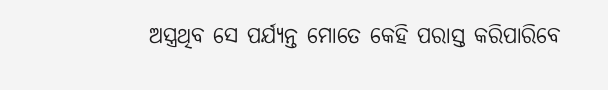ଅସ୍ତ୍ରଥିବ ସେ ପର୍ଯ୍ୟନ୍ତ ମୋତେ କେହି ପରାସ୍ତ କରିପାରିବେ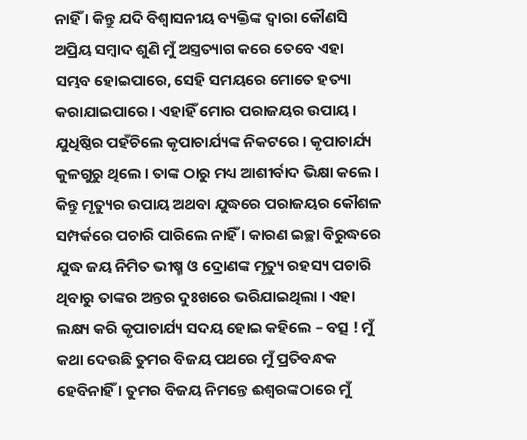ନାହିଁ । କିନ୍ତୁ ଯଦି ବିଶ୍ୱାସନୀୟ ବ୍ୟକ୍ତିଙ୍କ ଦ୍ୱାରା କୌଣସି ଅପ୍ରିୟ ସମ୍ବାଦ ଶୁଣି ମୁଁ ଅସ୍ତ୍ରତ୍ୟାଗ କରେ ତେବେ ଏହା ସମ୍ଭବ ହୋଇପାରେ, ସେହି ସମୟରେ ମୋତେ ହତ୍ୟା କରାଯାଇପାରେ । ଏହାହିଁ ମୋର ପରାଜୟର ଉପାୟ ।
ଯୁଧିଷ୍ଠିର ପହଁଚିଲେ କୃପାଚାର୍ଯ୍ୟଙ୍କ ନିକଟରେ । କୃପାଚାର୍ଯ୍ୟ କୁଳଗୁରୁ ଥିଲେ । ତାଙ୍କ ଠାରୁ ମଧ୍ୟ ଆଶୀର୍ବାଦ ଭିକ୍ଷା କଲେ । କିନ୍ତୁ ମୃତ୍ୟୁର ଉପାୟ ଅଥବା ଯୁଦ୍ଧରେ ପରାଜୟର କୌଶଳ ସମ୍ପର୍କରେ ପଚାରି ପାରିଲେ ନାହିଁ । କାରଣ ଇଚ୍ଛା ବିରୁଦ୍ଧରେ ଯୁଦ୍ଧ ଜୟ ନିମିତ ଭୀଷ୍ମ ଓ ଦ୍ରୋଣଙ୍କ ମୃତ୍ୟୁ ରହସ୍ୟ ପଚାରି ଥିବାରୁ ତାଙ୍କର ଅନ୍ତର ଦୁଃଖରେ ଭରିଯାଇଥିଲା । ଏହା ଲକ୍ଷ୍ୟ କରି କୃପାଚାର୍ଯ୍ୟ ସଦୟ ହୋଇ କହିଲେ – ବତ୍ସ ! ମୁଁ କଥା ଦେଉଛି ତୁମର ବିଜୟ ପଥରେ ମୁଁ ପ୍ରତିବନ୍ଧକ ହେବିନାହିଁ । ତୁମର ବିଜୟ ନିମନ୍ତେ ଈଶ୍ୱରଙ୍କଠାରେ ମୁଁ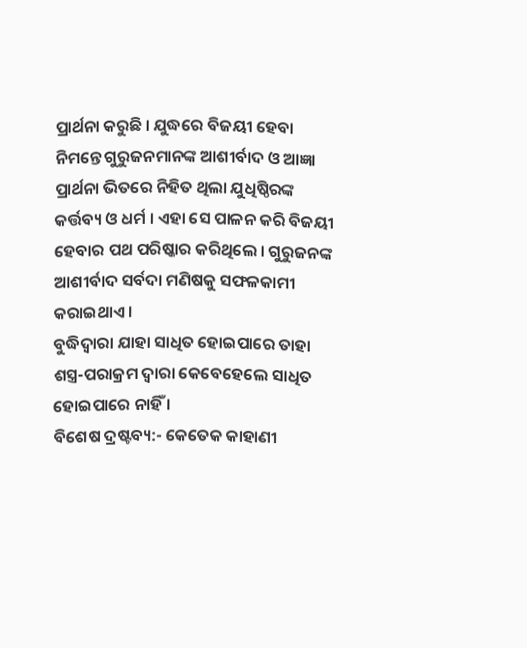ପ୍ରାର୍ଥନା କରୁଛି । ଯୁଦ୍ଧରେ ବିଜୟୀ ହେବା ନିମନ୍ତେ ଗୁରୁଜନମାନଙ୍କ ଆଶୀର୍ବାଦ ଓ ଆଜ୍ଞା ପ୍ରାର୍ଥନା ଭିତରେ ନିହିତ ଥିଲା ଯୁଧିଷ୍ଠିରଙ୍କ କର୍ତ୍ତବ୍ୟ ଓ ଧର୍ମ । ଏହା ସେ ପାଳନ କରି ବିଜୟୀ ହେବାର ପଥ ପରିଷ୍କାର କରିଥିଲେ । ଗୁରୁଜନଙ୍କ ଆଶୀର୍ବାଦ ସର୍ବଦା ମଣିଷକୁ ସଫଳକାମୀ କରାଇଥାଏ ।
ବୁଦ୍ଧିଦ୍ୱାରା ଯାହା ସାଧିତ ହୋଇପାରେ ତାହା ଶସ୍ତ୍ର-ପରାକ୍ରମ ଦ୍ୱାରା କେବେହେଲେ ସାଧିତ ହୋଇପାରେ ନାହିଁ ।
ବିଶେଷ ଦ୍ରଷ୍ଟବ୍ୟ:- କେତେକ କାହାଣୀ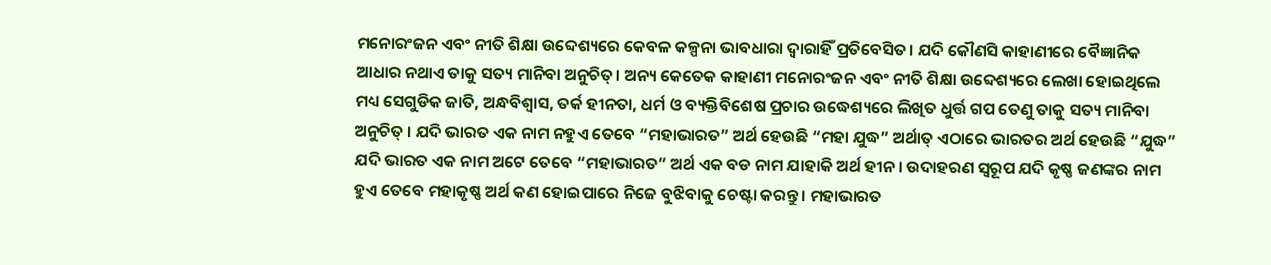ମନୋରଂଜନ ଏବଂ ନୀତି ଶିକ୍ଷା ଉବ୍ଦେଶ୍ୟରେ କେବଳ କଳ୍ପନା ଭାବଧାରା ଦ୍ୱାରାହିଁ ପ୍ରତିବେସିତ। ଯଦି କୌଣସି କାହାଣୀରେ ବୈଜ୍ଞାନିକ ଆଧାର ନଥାଏ ତାକୁ ସତ୍ୟ ମାନିବା ଅନୁଚିତ୍। ଅନ୍ୟ କେତେକ କାହାଣୀ ମନୋରଂଜନ ଏବଂ ନୀତି ଶିକ୍ଷା ଉବ୍ଦେଶ୍ୟରେ ଲେଖା ହୋଇଥିଲେ ମଧ୍ୟ ସେଗୁଡିକ ଜାତି, ଅନ୍ଧବିଶ୍ୱାସ, ତର୍କ ହୀନତା, ଧର୍ମ ଓ ବ୍ୟକ୍ତିବିଶେଷ ପ୍ରଚାର ଉଦ୍ଧେଶ୍ୟରେ ଲିଖିତ ଧୁର୍ତ୍ତ ଗପ ତେଣୁ ତାକୁ ସତ୍ୟ ମାନିବା ଅନୁଚିତ୍ । ଯଦି ଭାରତ ଏକ ନାମ ନହୁଏ ତେବେ “ମହାଭାରତ” ଅର୍ଥ ହେଉଛି “ମହା ଯୁଦ୍ଧ” ଅର୍ଥାତ୍ ଏଠାରେ ଭାରତର ଅର୍ଥ ହେଉଛି “ଯୁଦ୍ଧ” ଯଦି ଭାରତ ଏକ ନାମ ଅଟେ ତେବେ “ମହାଭାରତ” ଅର୍ଥ ଏକ ବଡ ନାମ ଯାହାକି ଅର୍ଥ ହୀନ । ଉଦାହରଣ ସ୍ୱରୂପ ଯଦି କୃଷ୍ଣ ଜଣଙ୍କର ନାମ ହୁଏ ତେବେ ମହାକୃଷ୍ଣ ଅର୍ଥ କଣ ହୋଇପାରେ ନିଜେ ବୁଝିବାକୁ ଚେଷ୍ଟା କରନ୍ତୁ । ମହାଭାରତ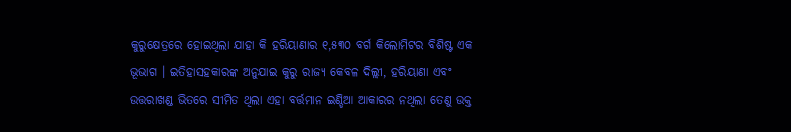କୁରୁକ୍ଷେତ୍ରରେ ହୋଇଥିଲା ଯାହା କି ହରିୟାଣାର ୧,୫୩୦ ବର୍ଗ କିଲୋମିଟର ବିଶିଷ୍ଟ ଏକ ଭୂଭାଗ । ଇତିହାସହକାରଙ୍କ ଅନୁଯାଇ କୁରୁ ରାଜ୍ୟ କେବଳ ଦିଲ୍ଲୀ, ହରିୟାଣା ଏବଂ ଉତ୍ତରାଖଣ୍ଡ ଭିତରେ ସୀମିତ ଥିଲା ଏହା ବର୍ତ୍ତମାନ ଇଣ୍ଡିଆ ଆକାରର ନଥିଲା ତେଣୁ ଉକ୍ତ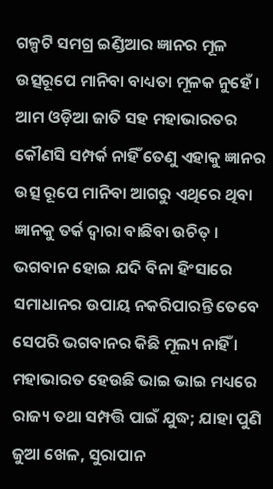ଗଳ୍ପଟି ସମଗ୍ର ଇଣ୍ଡିଆର ଜ୍ଞାନର ମୂଳ ଉତ୍ସରୂପେ ମାନିବା ବାଧ୍ୟତା ମୂଳକ ନୁହେଁ । ଆମ ଓଡ଼ିଆ ଜାତି ସହ ମହାଭାରତର କୌଣସି ସମ୍ପର୍କ ନାହିଁ ତେଣୁ ଏହାକୁ ଜ୍ଞାନର ଉତ୍ସ ରୂପେ ମାନିବା ଆଗରୁ ଏଥିରେ ଥିବା ଜ୍ଞାନକୁ ତର୍କ ଦ୍ୱାରା ବାଛିବା ଉଚିତ୍ । ଭଗବାନ ହୋଇ ଯଦି ବିନା ହିଂସାରେ ସମାଧାନର ଉପାୟ ନକରିପାରନ୍ତି ତେବେ ସେପରି ଭଗବାନର କିଛି ମୂଲ୍ୟ ନାହିଁ । ମହାଭାରତ ହେଉଛି ଭାଇ ଭାଇ ମଧ୍ୟରେ ରାଜ୍ୟ ତଥା ସମ୍ପତ୍ତି ପାଇଁ ଯୁଦ୍ଧ; ଯାହା ପୁଣି ଜୁଆ ଖେଳ, ସୁରାପାନ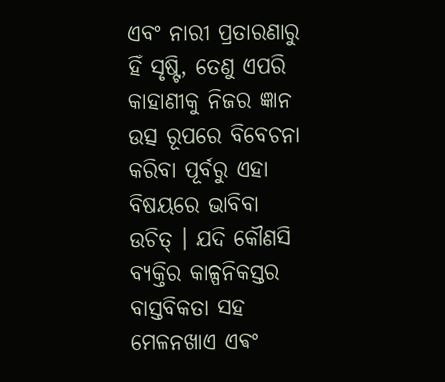ଏବଂ ନାରୀ ପ୍ରତାରଣାରୁ ହିଁ ସୃଷ୍ଟି, ତେଣୁ ଏପରି କାହାଣୀକୁ ନିଜର ଜ୍ଞାନ ଉତ୍ସ ରୂପରେ ବିବେଚନା କରିବା ପୂର୍ବରୁ ଏହା ବିଷୟରେ ଭାବିବା ଉଚିତ୍ । ଯଦି କୌଣସି ବ୍ୟକ୍ତିର କାଳ୍ପନିକସ୍ତର ବାସ୍ତବିକତା ସହ ମେଳନଖାଏ ଏଵଂ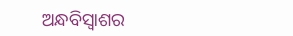ଅନ୍ଧବିସ୍ଵାଶର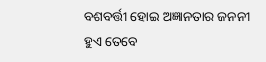ବଶବର୍ତ୍ତୀ ହୋଇ ଅଜ୍ଞାନତାର ଜନନୀ ହୁଏ ତେବେ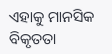ଏହାକୁ ମାନସିକ ବିକୃତତା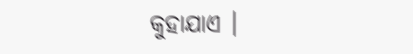କୁହାଯାଏ ।